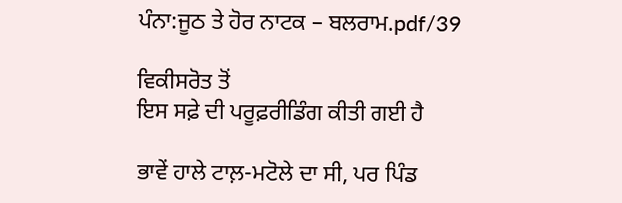ਪੰਨਾ:ਜੂਠ ਤੇ ਹੋਰ ਨਾਟਕ – ਬਲਰਾਮ.pdf/39

ਵਿਕੀਸਰੋਤ ਤੋਂ
ਇਸ ਸਫ਼ੇ ਦੀ ਪਰੂਫ਼ਰੀਡਿੰਗ ਕੀਤੀ ਗਈ ਹੈ

ਭਾਵੇਂ ਹਾਲੇ ਟਾਲ਼-ਮਟੋਲੇ ਦਾ ਸੀ, ਪਰ ਪਿੰਡ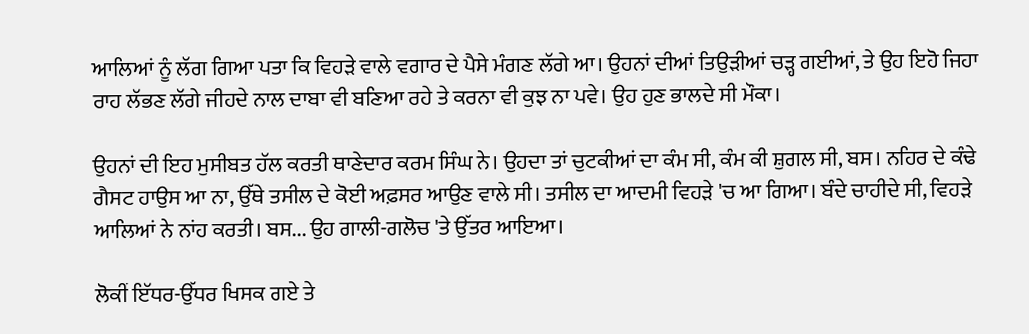ਆਲਿਆਂ ਨੂੰ ਲੱਗ ਗਿਆ ਪਤਾ ਕਿ ਵਿਹੜੇ ਵਾਲੇ ਵਗਾਰ ਦੇ ਪੈਸੇ ਮੰਗਣ ਲੱਗੇ ਆ। ਉਹਨਾਂ ਦੀਆਂ ਤਿਉੜੀਆਂ ਚੜ੍ਹ ਗਈਆਂ, ਤੇ ਉਹ ਇਹੋ ਜਿਹਾ ਰਾਹ ਲੱਭਣ ਲੱਗੇ ਜੀਹਦੇ ਨਾਲ ਦਾਬਾ ਵੀ ਬਣਿਆ ਰਹੇ ਤੇ ਕਰਨਾ ਵੀ ਕੁਝ ਨਾ ਪਵੇ। ਉਹ ਹੁਣ ਭਾਲਦੇ ਸੀ ਮੌਕਾ।

ਉਹਨਾਂ ਦੀ ਇਹ ਮੁਸੀਬਤ ਹੱਲ ਕਰਤੀ ਥਾਣੇਦਾਰ ਕਰਮ ਸਿੰਘ ਨੇ। ਉਹਦਾ ਤਾਂ ਚੁਟਕੀਆਂ ਦਾ ਕੰਮ ਸੀ, ਕੰਮ ਕੀ ਸ਼ੁਗਲ ਸੀ, ਬਸ। ਨਹਿਰ ਦੇ ਕੰਢੇ ਗੈਸਟ ਹਾਉਸ ਆ ਨਾ, ਉੱਥੇ ਤਸੀਲ ਦੇ ਕੋਈ ਅਫ਼ਸਰ ਆਉਣ ਵਾਲੇ ਸੀ। ਤਸੀਲ ਦਾ ਆਦਮੀ ਵਿਹੜੇ 'ਚ ਆ ਗਿਆ। ਬੰਦੇ ਚਾਹੀਦੇ ਸੀ, ਵਿਹੜੇ ਆਲਿਆਂ ਨੇ ਨਾਂਹ ਕਰਤੀ। ਬਸ... ਉਹ ਗਾਲੀ-ਗਲੋਚ 'ਤੇ ਉੱਤਰ ਆਇਆ।

ਲੋਕੀਂ ਇੱਧਰ-ਉੱਧਰ ਖਿਸਕ ਗਏ ਤੇ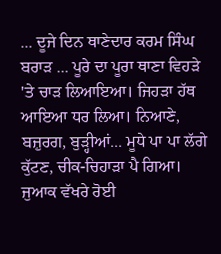... ਦੂਜੇ ਦਿਨ ਥਾਣੇਦਾਰ ਕਰਮ ਸਿੰਘ ਬਰਾੜ ... ਪੂਰੇ ਦਾ ਪੂਰਾ ਥਾਣਾ ਵਿਹੜੇ 'ਤੇ ਚਾੜ ਲਿਆਇਆ। ਜਿਹੜਾ ਹੱਥ ਆਇਆ ਧਰ ਲਿਆ। ਨਿਆਣੇ, ਬਜ਼ੁਰਗ, ਬੁੜ੍ਹੀਆਂ... ਮੂਧੇ ਪਾ ਪਾ ਲੱਗੇ ਕੁੱਟਣ, ਚੀਕ-ਚਿਹਾੜਾ ਪੈ ਗਿਆ। ਜੁਆਕ ਵੱਖਰੇ ਰੋਈ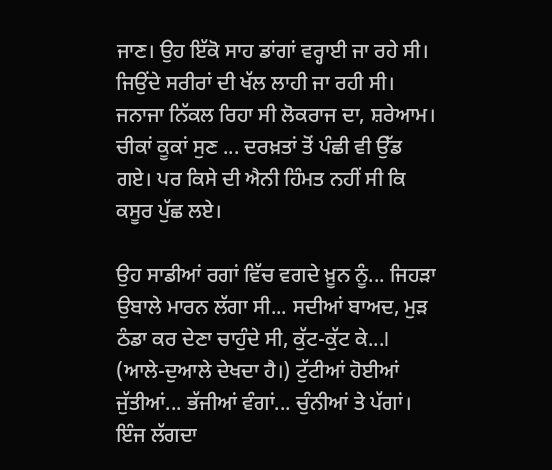ਜਾਣ। ਉਹ ਇੱਕੋ ਸਾਹ ਡਾਂਗਾਂ ਵਰ੍ਹਾਈ ਜਾ ਰਹੇ ਸੀ। ਜਿਉਂਦੇ ਸਰੀਰਾਂ ਦੀ ਖੱਲ ਲਾਹੀ ਜਾ ਰਹੀ ਸੀ। ਜਨਾਜਾ ਨਿੱਕਲ ਰਿਹਾ ਸੀ ਲੋਕਰਾਜ ਦਾ, ਸ਼ਰੇਆਮ। ਚੀਕਾਂ ਕੂਕਾਂ ਸੁਣ ... ਦਰਖ਼ਤਾਂ ਤੋਂ ਪੰਛੀ ਵੀ ਉੱਡ ਗਏ। ਪਰ ਕਿਸੇ ਦੀ ਐਨੀ ਹਿੰਮਤ ਨਹੀਂ ਸੀ ਕਿ ਕਸੂਰ ਪੁੱਛ ਲਏ।

ਉਹ ਸਾਡੀਆਂ ਰਗਾਂ ਵਿੱਚ ਵਗਦੇ ਖ਼ੂਨ ਨੂੰ... ਜਿਹੜਾ ਉਬਾਲੇ ਮਾਰਨ ਲੱਗਾ ਸੀ... ਸਦੀਆਂ ਬਾਅਦ, ਮੁੜ ਠੰਡਾ ਕਰ ਦੇਣਾ ਚਾਹੁੰਦੇ ਸੀ, ਕੁੱਟ-ਕੁੱਟ ਕੇ...I (ਆਲੇ-ਦੁਆਲੇ ਦੇਖਦਾ ਹੈ।) ਟੁੱਟੀਆਂ ਹੋਈਆਂ ਜੁੱਤੀਆਂ... ਭੱਜੀਆਂ ਵੰਗਾਂ... ਚੁੰਨੀਆਂ ਤੇ ਪੱਗਾਂ। ਇੰਜ ਲੱਗਦਾ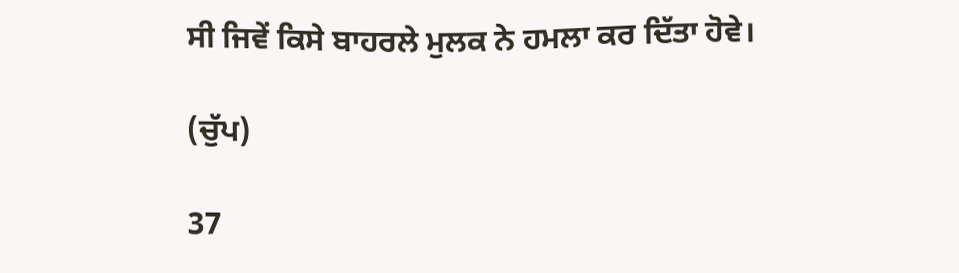ਸੀ ਜਿਵੇਂ ਕਿਸੇ ਬਾਹਰਲੇ ਮੁਲਕ ਨੇ ਹਮਲਾ ਕਰ ਦਿੱਤਾ ਹੋਵੇ।

(ਚੁੱਪ)

37